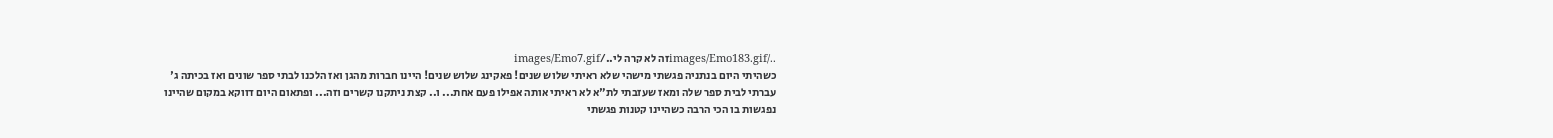../images/Emo183.gifזה לא קרה לי../images/Emo7.gif
כשהיתי היום בנתניה פגשתי מישהי שלא ראיתי שלוש שנים! פאקינג שלוש שנים! היינו חברות מהגן ואז הלכנו לבתי ספר שונים ואז בכיתה ג' עברתי לבית ספר שלה ומאז שעזבתי לת"א לא ראיתי אותה אפילו פעם אחת... ו.. קצת ניתקנו קשרים וזה... ופתאום היום דווקא במקום שהיינו נפגשות בו הכי הרבה כשהיינו קטנות פגשתי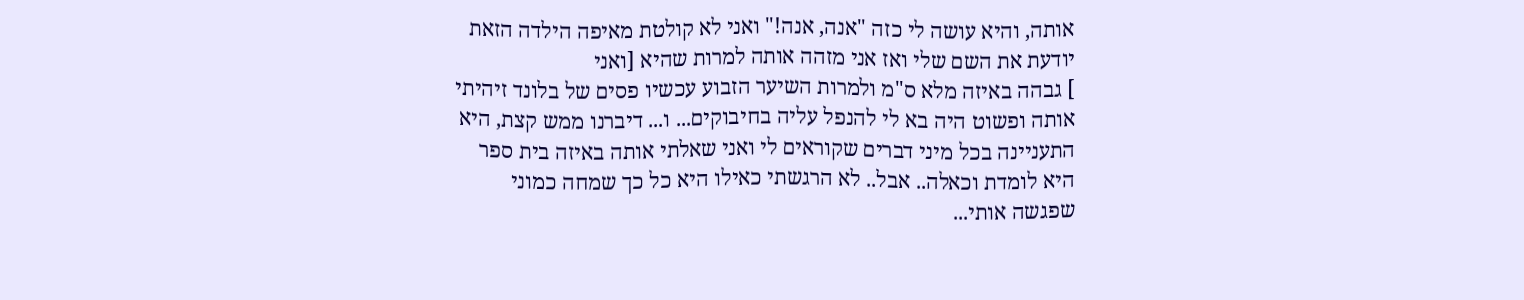אותה, והיא עושה לי כזה "אנה, אנה!" ואני לא קולטת מאיפה הילדה הזאת יודעת את השם שלי ואז אני מזהה אותה למרות שהיא [ואני
] גבהה באיזה מלא ס"מ ולמרות השיער הזבוע עכשיו פסים של בלונד זיהיתי אותה ופשוט היה בא לי להנפל עליה בחיבוקים... ו... דיברנו ממש קצת, היא התעניינה בכל מיני דברים שקוראים לי ואני שאלתי אותה באיזה בית ספר היא לומדת וכאלה.. אבל.. לא הרגשתי כאילו היא כל כך שמחה כמוני שפגשה אותי...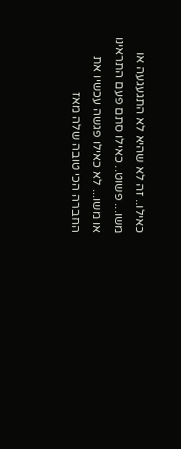כאילו.. זה לא שהיא לא התגעגעה או משו... פשוט.. כאילו סתם פעם התראינו או משו... לא כאילו פגשה עכשיו את החברה הכי טובה שלה מאז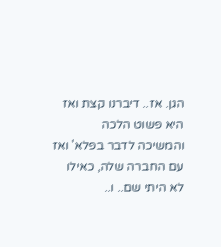הגן. אז.. דיברנו קצת ואז היא פשוט הלכה והמשיכה לדבר בפלא' ואז עם החברה שלה, כאילו לא היתי שם.. ו..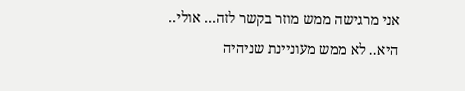אני מרגישה ממש מוזר בקשר לזה... אולי.. היא.. לא ממש מעוניינת שניהיה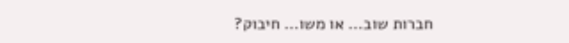חברות שוב... או משו... חיבוק?